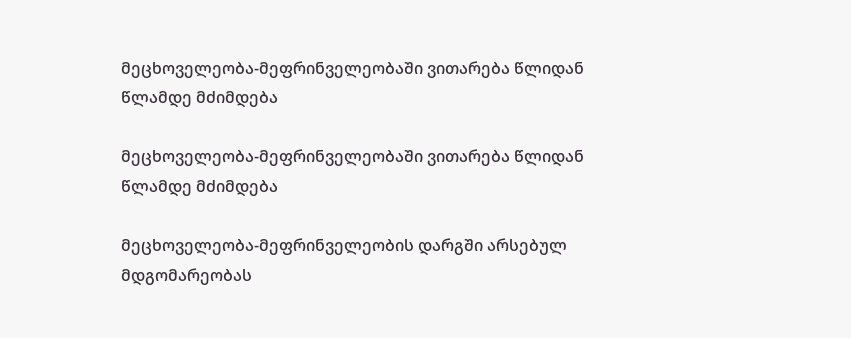მეცხოველეობა-მეფრინველეობაში ვითარება წლიდან წლამდე მძიმდება

მეცხოველეობა-მეფრინველეობაში ვითარება წლიდან წლამდე მძიმდება

მეცხოველეობა-მეფრინველეობის დარგში არსებულ მდგომარეობას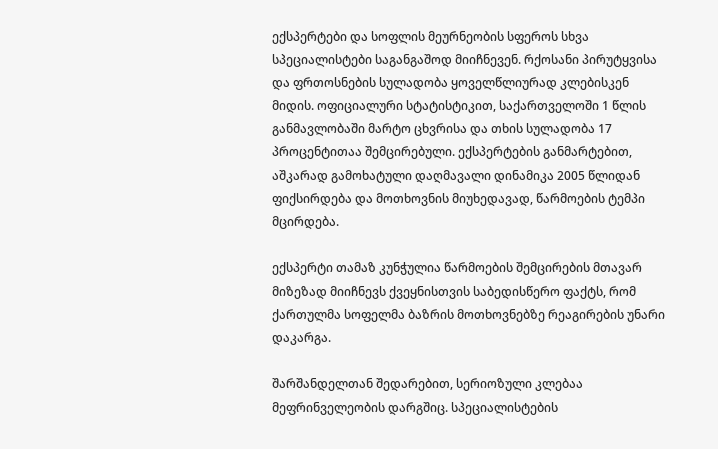ექსპერტები და სოფლის მეურნეობის სფეროს სხვა სპეციალისტები საგანგაშოდ მიიჩნევენ. რქოსანი პირუტყვისა და ფრთოსნების სულადობა ყოველწლიურად კლებისკენ მიდის. ოფიციალური სტატისტიკით, საქართველოში 1 წლის განმავლობაში მარტო ცხვრისა და თხის სულადობა 17 პროცენტითაა შემცირებული. ექსპერტების განმარტებით, აშკარად გამოხატული დაღმავალი დინამიკა 2005 წლიდან ფიქსირდება და მოთხოვნის მიუხედავად, წარმოების ტემპი მცირდება.

ექსპერტი თამაზ კუნჭულია წარმოების შემცირების მთავარ მიზეზად მიიჩნევს ქვეყნისთვის საბედისწერო ფაქტს, რომ ქართულმა სოფელმა ბაზრის მოთხოვნებზე რეაგირების უნარი დაკარგა.

შარშანდელთან შედარებით, სერიოზული კლებაა მეფრინველეობის დარგშიც. სპეციალისტების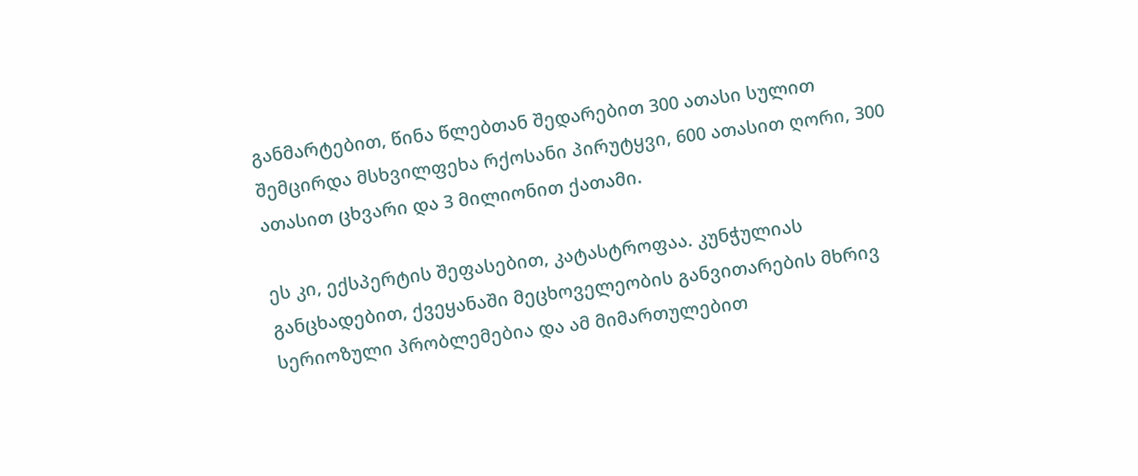განმარტებით, წინა წლებთან შედარებით 300 ათასი სულით შემცირდა მსხვილფეხა რქოსანი პირუტყვი, 600 ათასით ღორი, 300 ათასით ცხვარი და 3 მილიონით ქათამი.

ეს კი, ექსპერტის შეფასებით, კატასტროფაა. კუნჭულიას განცხადებით, ქვეყანაში მეცხოველეობის განვითარების მხრივ სერიოზული პრობლემებია და ამ მიმართულებით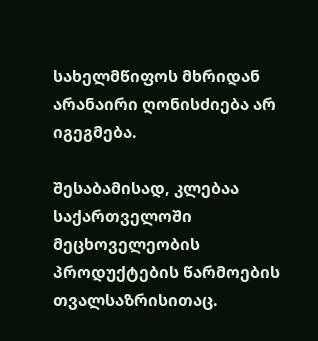სახელმწიფოს მხრიდან არანაირი ღონისძიება არ იგეგმება.

შესაბამისად, კლებაა საქართველოში მეცხოველეობის პროდუქტების წარმოების თვალსაზრისითაც.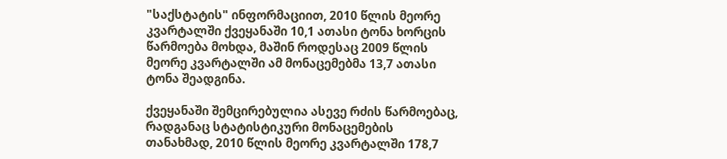"საქსტატის" ინფორმაციით, 2010 წლის მეორე კვარტალში ქვეყანაში 10,1 ათასი ტონა ხორცის წარმოება მოხდა, მაშინ როდესაც 2009 წლის მეორე კვარტალში ამ მონაცემებმა 13,7 ათასი ტონა შეადგინა.

ქვეყანაში შემცირებულია ასევე რძის წარმოებაც, რადგანაც სტატისტიკური მონაცემების თანახმად, 2010 წლის მეორე კვარტალში 178,7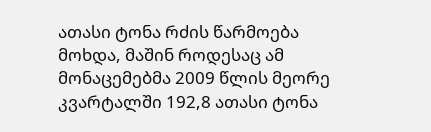ათასი ტონა რძის წარმოება მოხდა, მაშინ როდესაც ამ მონაცემებმა 2009 წლის მეორე კვარტალში 192,8 ათასი ტონა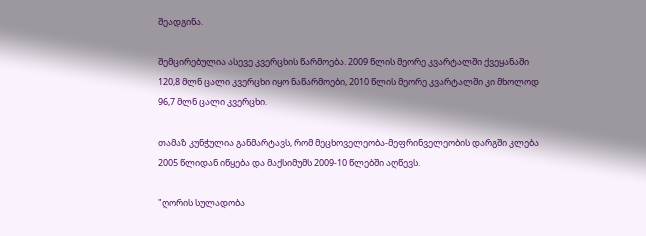შეადგინა.

შემცირებულია ასევე კვერცხის წარმოება. 2009 წლის მეორე კვარტალში ქვეყანაში 120,8 მლნ ცალი კვერცხი იყო ნაწარმოები, 2010 წლის მეორე კვარტალში კი მხოლოდ 96,7 მლნ ცალი კვერცხი.

თამაზ კუნჭულია განმარტავს, რომ მეცხოველეობა-მეფრინველეობის დარგში კლება 2005 წლიდან იწყება და მაქსიმუმს 2009-10 წლებში აღწევს.

"ღორის სულადობა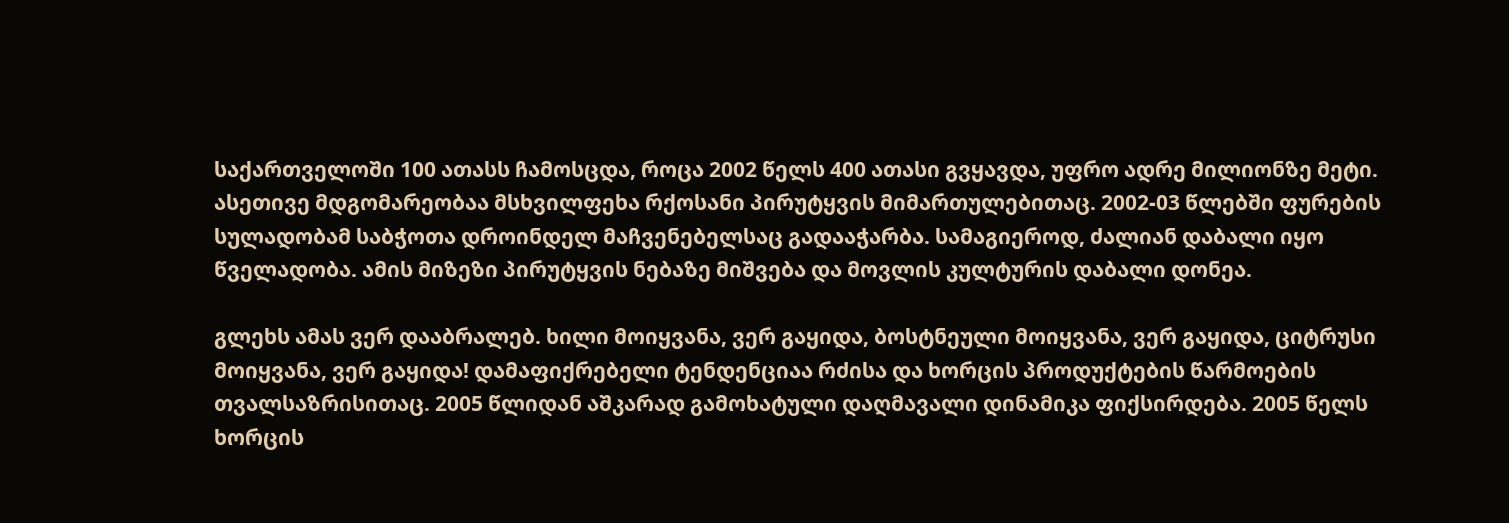საქართველოში 100 ათასს ჩამოსცდა, როცა 2002 წელს 400 ათასი გვყავდა, უფრო ადრე მილიონზე მეტი. ასეთივე მდგომარეობაა მსხვილფეხა რქოსანი პირუტყვის მიმართულებითაც. 2002-03 წლებში ფურების სულადობამ საბჭოთა დროინდელ მაჩვენებელსაც გადააჭარბა. სამაგიეროდ, ძალიან დაბალი იყო წველადობა. ამის მიზეზი პირუტყვის ნებაზე მიშვება და მოვლის კულტურის დაბალი დონეა.

გლეხს ამას ვერ დააბრალებ. ხილი მოიყვანა, ვერ გაყიდა, ბოსტნეული მოიყვანა, ვერ გაყიდა, ციტრუსი მოიყვანა, ვერ გაყიდა! დამაფიქრებელი ტენდენციაა რძისა და ხორცის პროდუქტების წარმოების თვალსაზრისითაც. 2005 წლიდან აშკარად გამოხატული დაღმავალი დინამიკა ფიქსირდება. 2005 წელს ხორცის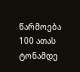წარმოება 100 ათას ტონამდე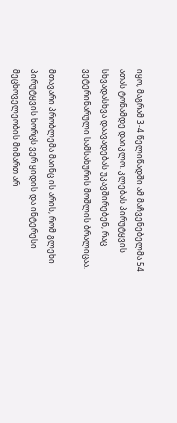იყო, მაგრამ 3-4 წელიწადში ამ მაჩვენებელმა 54 ათას ტონამდე დაიკლო. კლებას პირუტყვის სხვადასხვა დაავადებას უკავშირებენ, რაც ვეტერინარული სამსახურის მოშლის ბრალიცაა.

მთავარი პრობლემა მაინც ის არის, რომ გლეხი პირუტყვის ხორცს ვერ ყიდის და ინტერესი მეცხოველეობის მიმართ არ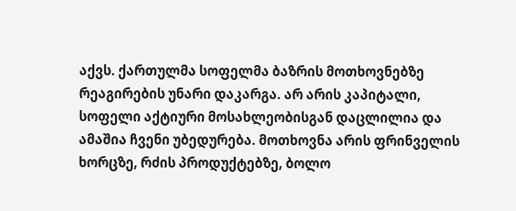აქვს. ქართულმა სოფელმა ბაზრის მოთხოვნებზე რეაგირების უნარი დაკარგა. არ არის კაპიტალი, სოფელი აქტიური მოსახლეობისგან დაცლილია და ამაშია ჩვენი უბედურება. მოთხოვნა არის ფრინველის ხორცზე, რძის პროდუქტებზე, ბოლო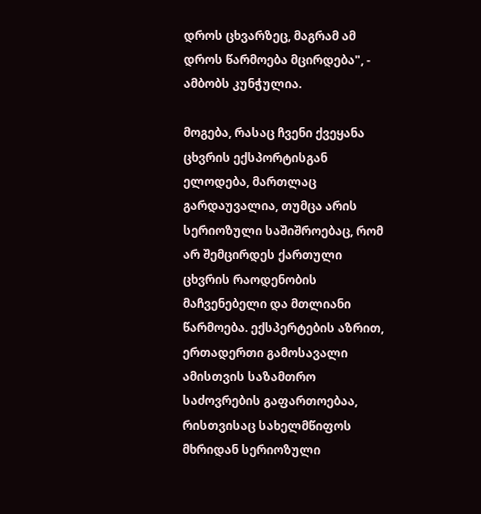დროს ცხვარზეც, მაგრამ ამ დროს წარმოება მცირდება", - ამბობს კუნჭულია.

მოგება, რასაც ჩვენი ქვეყანა ცხვრის ექსპორტისგან ელოდება, მართლაც გარდაუვალია, თუმცა არის სერიოზული საშიშროებაც, რომ არ შემცირდეს ქართული ცხვრის რაოდენობის მაჩვენებელი და მთლიანი წარმოება. ექსპერტების აზრით, ერთადერთი გამოსავალი ამისთვის საზამთრო საძოვრების გაფართოებაა, რისთვისაც სახელმწიფოს მხრიდან სერიოზული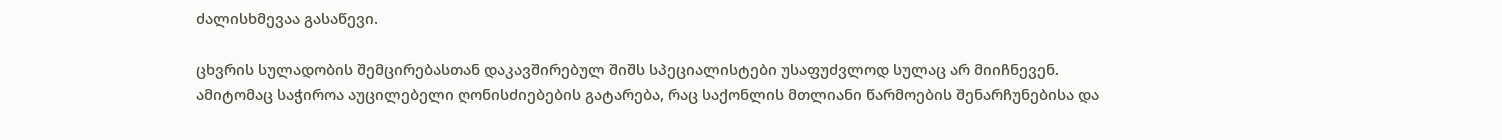ძალისხმევაა გასაწევი.

ცხვრის სულადობის შემცირებასთან დაკავშირებულ შიშს სპეციალისტები უსაფუძვლოდ სულაც არ მიიჩნევენ. ამიტომაც საჭიროა აუცილებელი ღონისძიებების გატარება, რაც საქონლის მთლიანი წარმოების შენარჩუნებისა და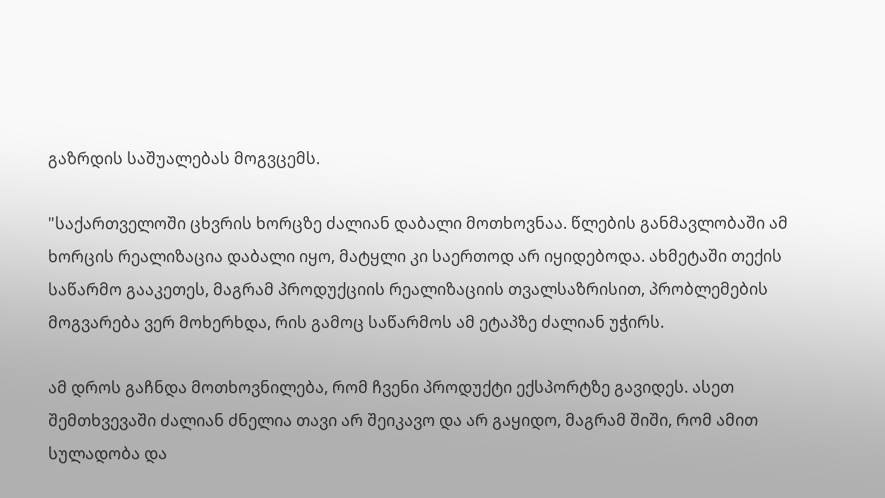გაზრდის საშუალებას მოგვცემს.

"საქართველოში ცხვრის ხორცზე ძალიან დაბალი მოთხოვნაა. წლების განმავლობაში ამ ხორცის რეალიზაცია დაბალი იყო, მატყლი კი საერთოდ არ იყიდებოდა. ახმეტაში თექის საწარმო გააკეთეს, მაგრამ პროდუქციის რეალიზაციის თვალსაზრისით, პრობლემების მოგვარება ვერ მოხერხდა, რის გამოც საწარმოს ამ ეტაპზე ძალიან უჭირს.

ამ დროს გაჩნდა მოთხოვნილება, რომ ჩვენი პროდუქტი ექსპორტზე გავიდეს. ასეთ შემთხვევაში ძალიან ძნელია თავი არ შეიკავო და არ გაყიდო, მაგრამ შიში, რომ ამით სულადობა და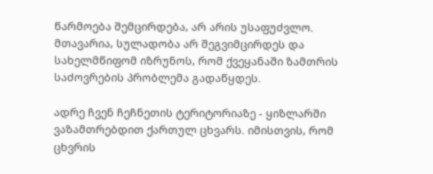წარმოება შემცირდება, არ არის უსაფუძვლო. მთავარია, სულადობა არ შეგვიმცირდეს და სახელმწიფომ იზრუნოს, რომ ქვეყანაში ზამთრის საძოვრების პრობლემა გადაწყდეს.

ადრე ჩვენ ჩეჩნეთის ტერიტორიაზე - ყიზლარში ვაზამთრებდით ქართულ ცხვარს. იმისთვის, რომ ცხვრის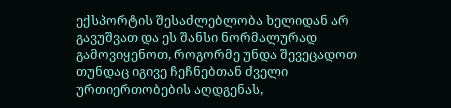ექსპორტის შესაძლებლობა ხელიდან არ გავუშვათ და ეს შანსი ნორმალურად გამოვიყენოთ, როგორმე უნდა შევეცადოთ თუნდაც იგივე ჩეჩნებთან ძველი ურთიერთობების აღდგენას,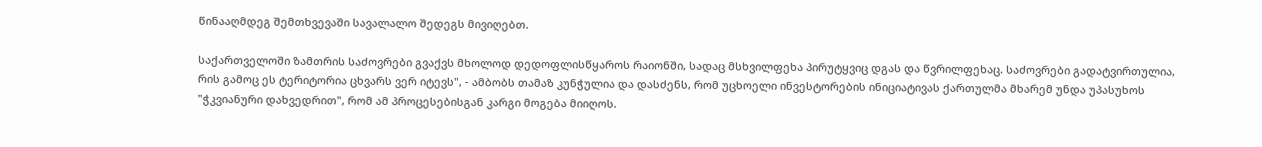წინააღმდეგ შემთხვევაში სავალალო შედეგს მივიღებთ.

საქართველოში ზამთრის საძოვრები გვაქვს მხოლოდ დედოფლისწყაროს რაიონში, სადაც მსხვილფეხა პირუტყვიც დგას და წვრილფეხაც. საძოვრები გადატვირთულია, რის გამოც ეს ტერიტორია ცხვარს ვერ იტევს", - ამბობს თამაზ კუნჭულია და დასძენს, რომ უცხოელი ინვესტორების ინიციატივას ქართულმა მხარემ უნდა უპასუხოს "ჭკვიანური დახვედრით", რომ ამ პროცესებისგან კარგი მოგება მიიღოს.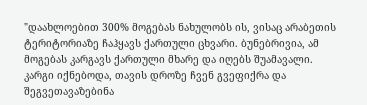"დაახლოებით 300% მოგებას ნახულობს ის, ვისაც არაბეთის ტერიტორიაზე ჩაჰყავს ქართული ცხვარი. ბუნებრივია, ამ მოგებას კარგავს ქართული მხარე და იღებს შუამავალი. კარგი იქნებოდა, თავის დროზე ჩვენ გვეფიქრა და შეგვეთავაზებინა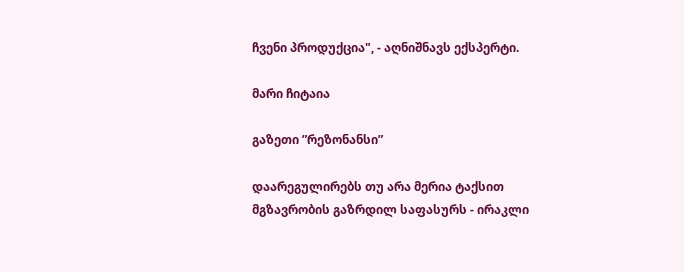ჩვენი პროდუქცია", - აღნიშნავს ექსპერტი.

მარი ჩიტაია

გაზეთი ”რეზონანსი”

დაარეგულირებს თუ არა მერია ტაქსით მგზავრობის გაზრდილ საფასურს - ირაკლი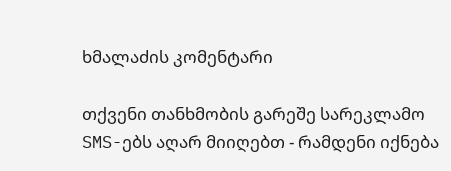ხმალაძის კომენტარი

თქვენი თანხმობის გარეშე სარეკლამო SMS-ებს აღარ მიიღებთ - რამდენი იქნება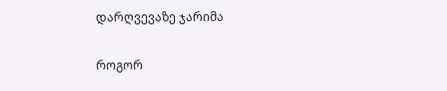დარღვევაზე ჯარიმა

როგორ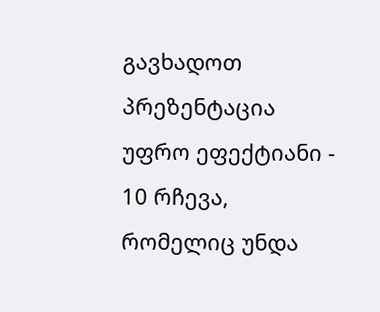გავხადოთ პრეზენტაცია უფრო ეფექტიანი - 10 რჩევა, რომელიც უნდა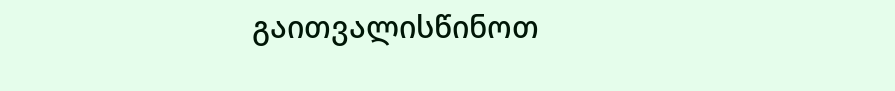გაითვალისწინოთ